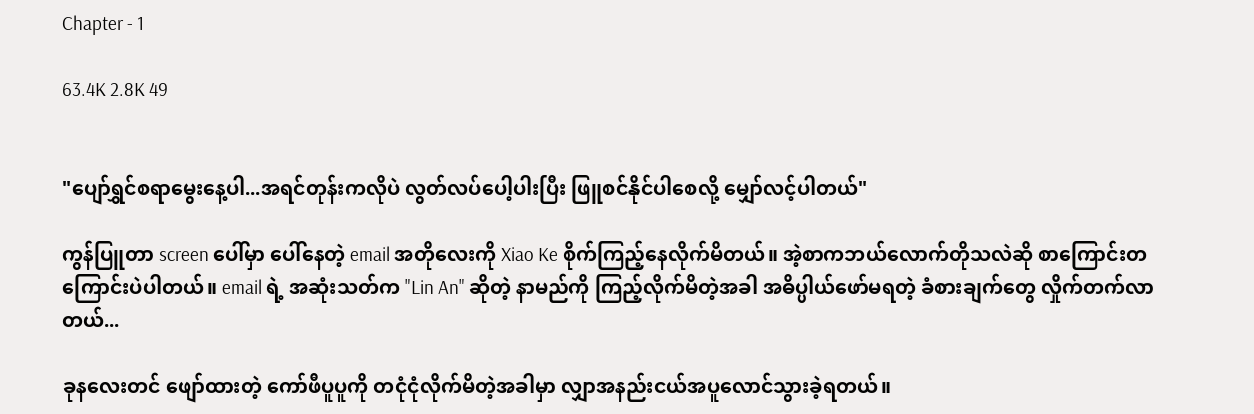Chapter - 1

63.4K 2.8K 49


"ပျော်ရွှင်စရာမွေးနေ့ပါ...အရင်တုန်းကလိုပဲ လွတ်လပ်ပေါ့ပါးပြီး ဖြူစင်နိုင်ပါစေလို့ မျှော်လင့်ပါတယ်"

ကွန်ပြူတာ screen ပေါ်မှာ ပေါ်နေတဲ့ email အတိုလေးကို Xiao Ke စိုက်ကြည့်နေလိုက်မိတယ်။ အဲ့စာကဘယ်လောက်တိုသလဲဆို စာကြောင်းတကြောင်းပဲပါတယ်။ email ရဲ့ အဆုံးသတ်က "Lin An" ဆိုတဲ့ နာမည်ကို ကြည့်လိုက်မိတဲ့အခါ အဓိပ္ပါယ်ဖော်မရတဲ့ ခံစားချက်တွေ လှိုက်တက်လာတယ်...

ခုနလေးတင် ဖျော်ထားတဲ့ ကော်ဖီပူပူကို တငုံငုံလိုက်မိတဲ့အခါမှာ လျှာအနည်းငယ်အပူလောင်သွားခဲ့ရတယ်။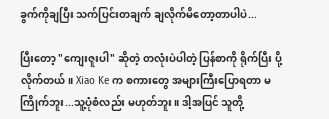ခွက်ကိုချပြီး သက်ပြင်းတချက် ချလိုက်မိတော့တာပါပဲ...

ပြီးတော့ "ကျေးဇူးပါ" ဆိုတဲ့ တလုံးပဲပါတဲ့ ပြန်စာကို ရိုက်ပြီး ပို့လိုက်တယ်။ Xiao Ke က စကားတွေ အများကြီးပြောရတာ မကြိုက်ဘူး...သူ့ပုံစံလည်း မဟုတ်ဘူး။ ဒါ့အပြင် သူတို့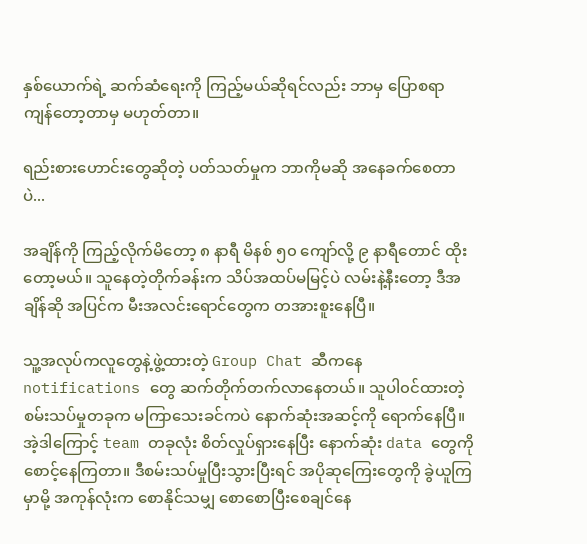နှစ်ယောက်ရဲ့ ဆက်ဆံရေးကို ကြည့်မယ်ဆိုရင်လည်း ဘာမှ ပြောစရာကျန်တော့တာမှ မဟုတ်တာ။

ရည်းစားဟောင်းတွေဆိုတဲ့ ပတ်သတ်မှုက ဘာကိုမဆို အနေခက်စေတာပဲ...

အချိန်ကို ကြည့်လိုက်မိတော့ ၈ နာရီ မိနစ် ၅၀ ကျော်လို့ ၉ နာရီတောင် ထိုးတော့မယ်။ သူနေတဲ့တိုက်ခန်းက သိပ်အထပ်မမြင့်ပဲ လမ်းနဲ့နီးတော့ ဒီအချိန်ဆို အပြင်က မီးအလင်းရောင်တွေက တအားစူးနေပြီ။

သူ့အလုပ်ကလူတွေနဲ့ဖွဲ့ထားတဲ့ Group Chat ဆီကနေ notifications တွေ ဆက်တိုက်တက်လာနေတယ်။ သူပါ၀င်ထားတဲ့ စမ်းသပ်မှုတခုက မကြာသေးခင်ကပဲ နောက်ဆုံးအဆင့်ကို ရောက်နေပြီ။ အဲ့ဒါကြောင့် team တခုလုံး စိတ်လှုပ်ရှားနေပြီး နောက်ဆုံး data တွေကို စောင့်နေကြတာ။ ဒီစမ်းသပ်မှုပြီးသွားပြီးရင် အပိုဆုကြေးတွေကို ခွဲယူကြမှာမို့ အကုန်လုံးက စောနိုင်သမျှ စောစောပြီးစေချင်နေ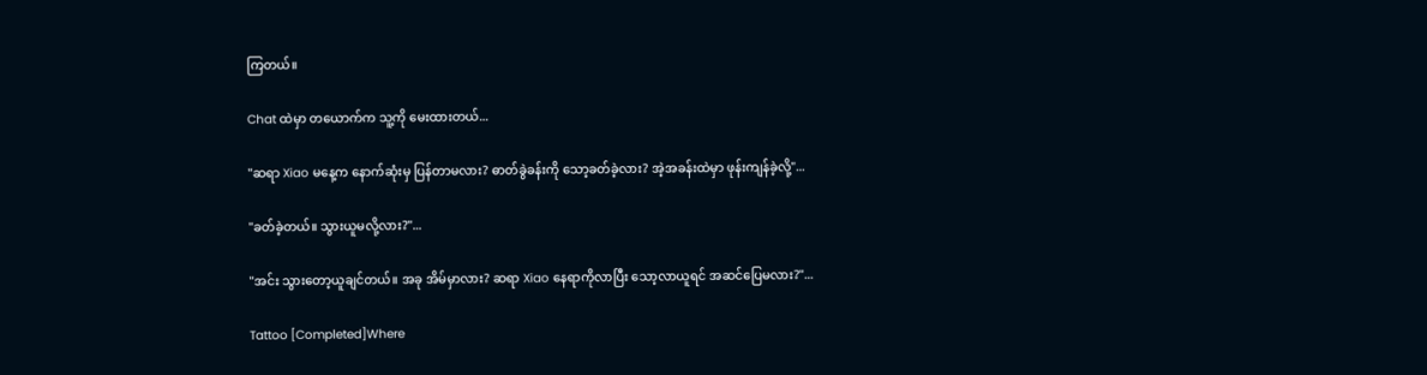ကြတယ်။

Chat ထဲမှာ တယောက်က သူ့ကို မေးထားတယ်...

"ဆရာ Xiao မနေ့က နောက်ဆုံးမှ ပြန်တာမလား? ဓာတ်ခွဲခန်းကို သော့ခတ်ခဲ့လား? အဲ့အခန်းထဲမှာ ဖုန်းကျန်ခဲ့လို့"...

"ခတ်ခဲ့တယ်။ သွားယူမလို့လား?"...

"အင်း သွားတော့ယူချင်တယ်။ အခု အိမ်မှာလား? ဆရာ Xiao နေရာကိုလာပြီး သော့လာယူရင် အဆင်ပြေမလား?"...

Tattoo [Completed]Where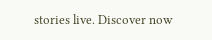stories live. Discover now